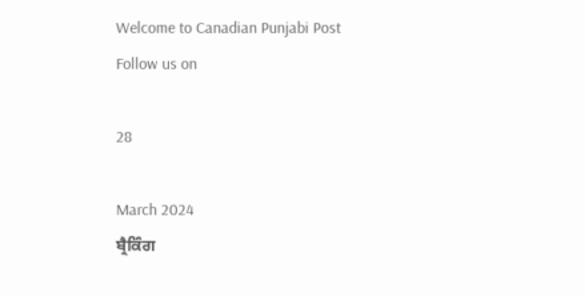Welcome to Canadian Punjabi Post
Follow us on

28

March 2024
ਬ੍ਰੈਕਿੰਗ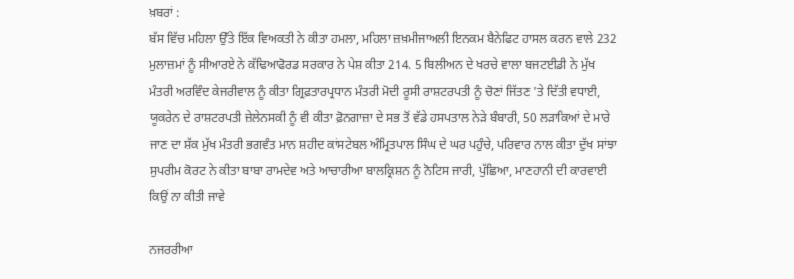ਖ਼ਬਰਾਂ :
ਬੱਸ ਵਿੱਚ ਮਹਿਲਾ ਉੱਤੇ ਇੱਕ ਵਿਅਕਤੀ ਨੇ ਕੀਤਾ ਹਮਲਾ, ਮਹਿਲਾ ਜ਼ਖ਼ਮੀਜਾਅਲੀ ਇਨਕਮ ਬੈਨੇਫਿਟ ਹਾਸਲ ਕਰਨ ਵਾਲੇ 232 ਮੁਲਾਜ਼ਮਾਂ ਨੂੰ ਸੀਆਰਏ ਨੇ ਕੱਢਿਆਫੋਰਡ ਸਰਕਾਰ ਨੇ ਪੇਸ਼ ਕੀਤਾ 214. 5 ਬਿਲੀਅਨ ਦੇ ਖਰਚੇ ਵਾਲਾ ਬਜਟਈਡੀ ਨੇ ਮੁੱਖ ਮੰਤਰੀ ਅਰਵਿੰਦ ਕੇਜਰੀਵਾਲ ਨੂੰ ਕੀਤਾ ਗ੍ਰਿਫ਼ਤਾਰਪ੍ਰਧਾਨ ਮੰਤਰੀ ਮੋਦੀ ਰੂਸੀ ਰਾਸ਼ਟਰਪਤੀ ਨੂੰ ਚੋਣਾਂ ਜਿੱਤਣ 'ਤੇ ਦਿੱਤੀ ਵਧਾਈ, ਯੂਕਰੇਨ ਦੇ ਰਾਸ਼ਟਰਪਤੀ ਜ਼ੇਲੇਨਸਕੀ ਨੂੰ ਵੀ ਕੀਤਾ ਫ਼ੋਨਗਾਜ਼ਾ ਦੇ ਸਭ ਤੋਂ ਵੱਡੇ ਹਸਪਤਾਲ ਨੇੜੇ ਬੰਬਾਰੀ, 50 ਲੜਾਕਿਆਂ ਦੇ ਮਾਰੇ ਜਾਣ ਦਾ ਸ਼ੱਕ ਮੁੱਖ ਮੰਤਰੀ ਭਗਵੰਤ ਮਾਨ ਸ਼ਹੀਦ ਕਾਂਸਟੇਬਲ ਅੰਮ੍ਰਿਤਪਾਲ ਸਿੰਘ ਦੇ ਘਰ ਪਹੁੰਚੇ, ਪਰਿਵਾਰ ਨਾਲ ਕੀਤਾ ਦੁੱਖ ਸਾਂਝਾ ਸੁਪਰੀਮ ਕੋਰਟ ਨੇ ਕੀਤਾ ਬਾਬਾ ਰਾਮਦੇਵ ਅਤੇ ਆਚਾਰੀਆ ਬਾਲਕ੍ਰਿਸ਼ਨ ਨੂੰ ਨੋਟਿਸ ਜਾਰੀ, ਪੁੱਛਿਆ, ਮਾਣਹਾਨੀ ਦੀ ਕਾਰਵਾਈ ਕਿਉਂ ਨਾ ਕੀਤੀ ਜਾਵੇ

ਨਜਰਰੀਆ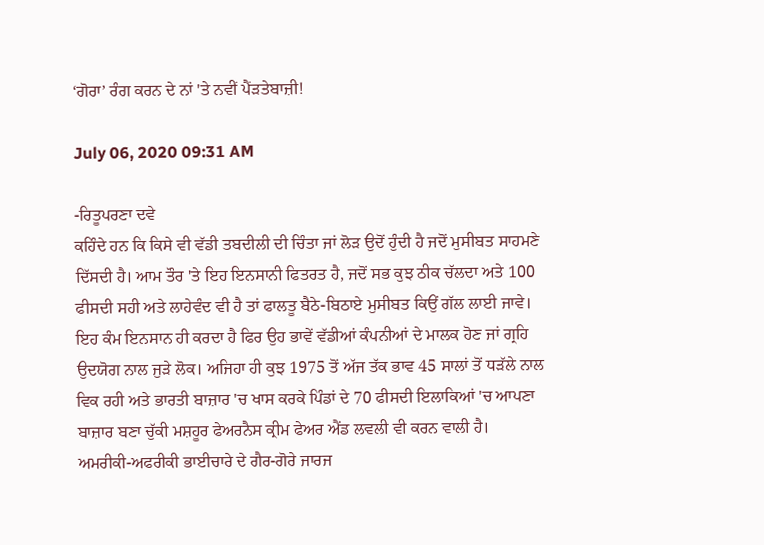‘ਗੋਰਾ’ ਰੰਗ ਕਰਨ ਦੇ ਨਾਂ 'ਤੇ ਨਵੀਂ ਪੈਂੜਤੇਬਾਜ਼ੀ!

July 06, 2020 09:31 AM

-ਰਿਤੂਪਰਣਾ ਦਵੇ
ਕਹਿੰਦੇ ਹਨ ਕਿ ਕਿਸੇ ਵੀ ਵੱਡੀ ਤਬਦੀਲੀ ਦੀ ਚਿੰਤਾ ਜਾਂ ਲੋੜ ਉਦੋਂ ਹੁੰਦੀ ਹੈ ਜਦੋਂ ਮੁਸੀਬਤ ਸਾਹਮਣੇ ਦਿੱਸਦੀ ਹੈ। ਆਮ ਤੌਰ 'ਤੇ ਇਹ ਇਨਸਾਨੀ ਫਿਤਰਤ ਹੈ, ਜਦੋਂ ਸਭ ਕੁਝ ਠੀਕ ਚੱਲਦਾ ਅਤੇ 100 ਫੀਸਦੀ ਸਹੀ ਅਤੇ ਲਾਹੇਵੰਦ ਵੀ ਹੈ ਤਾਂ ਫਾਲਤੂ ਬੈਠੇ-ਬਿਠਾਏ ਮੁਸੀਬਤ ਕਿਉਂ ਗੱਲ ਲਾਈ ਜਾਵੇ। ਇਹ ਕੰਮ ਇਨਸਾਨ ਹੀ ਕਰਦਾ ਹੈ ਫਿਰ ਉਹ ਭਾਵੇਂ ਵੱਡੀਆਂ ਕੰਪਨੀਆਂ ਦੇ ਮਾਲਕ ਹੋਣ ਜਾਂ ਗ੍ਰਹਿ ਉਦਯੋਗ ਨਾਲ ਜੁੜੇ ਲੋਕ। ਅਜਿਹਾ ਹੀ ਕੁਝ 1975 ਤੋਂ ਅੱਜ ਤੱਕ ਭਾਵ 45 ਸਾਲਾਂ ਤੋਂ ਧੜੱਲੇ ਨਾਲ ਵਿਕ ਰਹੀ ਅਤੇ ਭਾਰਤੀ ਬਾਜ਼ਾਰ 'ਚ ਖਾਸ ਕਰਕੇ ਪਿੰਡਾਂ ਦੇ 70 ਫੀਸਦੀ ਇਲਾਕਿਆਂ 'ਚ ਆਪਣਾ ਬਾਜ਼ਾਰ ਬਣਾ ਚੁੱਕੀ ਮਸ਼ਹੂਰ ਫੇਅਰਨੈਸ ਕ੍ਰੀਮ ਫੇਅਰ ਐਂਡ ਲਵਲੀ ਵੀ ਕਰਨ ਵਾਲੀ ਹੈ।
ਅਮਰੀਕੀ-ਅਫਰੀਕੀ ਭਾਈਚਾਰੇ ਦੇ ਗੈਰ-ਗੋਰੇ ਜਾਰਜ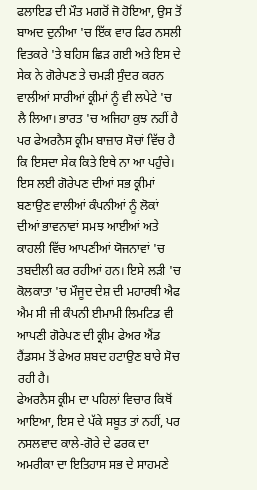ਫਲਾਇਡ ਦੀ ਮੌਤ ਮਗਰੋਂ ਜੋ ਹੋਇਆ, ਉਸ ਤੋਂ ਬਾਅਦ ਦੁਨੀਆ 'ਚ ਇੱਕ ਵਾਰ ਫਿਰ ਨਸਲੀ ਵਿਤਕਰੇ 'ਤੇ ਬਹਿਸ ਛਿੜ ਗਈ ਅਤੇ ਇਸ ਦੇ ਸੇਕ ਨੇ ਗੋਰੇਪਣ ਤੇ ਚਮੜੀ ਸੁੰਦਰ ਕਰਨ ਵਾਲੀਆਂ ਸਾਰੀਆਂ ਕ੍ਰੀਮਾਂ ਨੂੰ ਵੀ ਲਪੇਟੇ 'ਚ ਲੈ ਲਿਆ। ਭਾਰਤ 'ਚ ਅਜਿਹਾ ਕੁਝ ਨਹੀਂ ਹੈ ਪਰ ਫੇਅਰਨੈਸ ਕ੍ਰੀਮ ਬਾਜ਼ਾਰ ਸੋਚਾਂ ਵਿੱਚ ਹੈ ਕਿ ਇਸਦਾ ਸੇਕ ਕਿਤੇ ਇਥੇ ਨਾ ਆ ਪਹੁੰਚੇ। ਇਸ ਲਈ ਗੋਰੇਪਣ ਦੀਆਂ ਸਭ ਕ੍ਰੀਮਾਂ ਬਣਾਉਣ ਵਾਲੀਆਂ ਕੰਪਨੀਆਂ ਨੂੰ ਲੋਕਾਂ ਦੀਆਂ ਭਾਵਨਾਵਾਂ ਸਮਝ ਆਈਆਂ ਅਤੇ ਕਾਹਲੀ ਵਿੱਚ ਆਪਣੀਆਂ ਯੋਜਨਾਵਾਂ 'ਚ ਤਬਦੀਲੀ ਕਰ ਰਹੀਆਂ ਹਨ। ਇਸੇ ਲੜੀ 'ਚ ਕੋਲਕਾਤਾ 'ਚ ਮੌਜੂਦ ਦੇਸ਼ ਦੀ ਮਹਾਰਥੀ ਐਫ ਐਮ ਸੀ ਜੀ ਕੰਪਨੀ ਈਮਾਮੀ ਲਿਮਟਿਡ ਵੀ ਆਪਣੀ ਗੋਰੇਪਣ ਦੀ ਕ੍ਰੀਮ ਫੇਅਰ ਐਂਡ ਹੈਂਡਸਮ ਤੋਂ ਫੇਅਰ ਸ਼ਬਦ ਹਟਾਉਣ ਬਾਰੇ ਸੋਚ ਰਹੀ ਹੈ।
ਫੇਅਰਨੈਸ ਕ੍ਰੀਮ ਦਾ ਪਹਿਲਾਂ ਵਿਚਾਰ ਕਿਥੋਂ ਆਇਆ, ਇਸ ਦੇ ਪੱਕੇ ਸਬੂਤ ਤਾਂ ਨਹੀਂ, ਪਰ ਨਸਲਵਾਦ ਕਾਲੇ-ਗੋਰੇ ਦੇ ਫਰਕ ਦਾ ਅਮਰੀਕਾ ਦਾ ਇਤਿਹਾਸ ਸਭ ਦੇ ਸਾਹਮਣੇ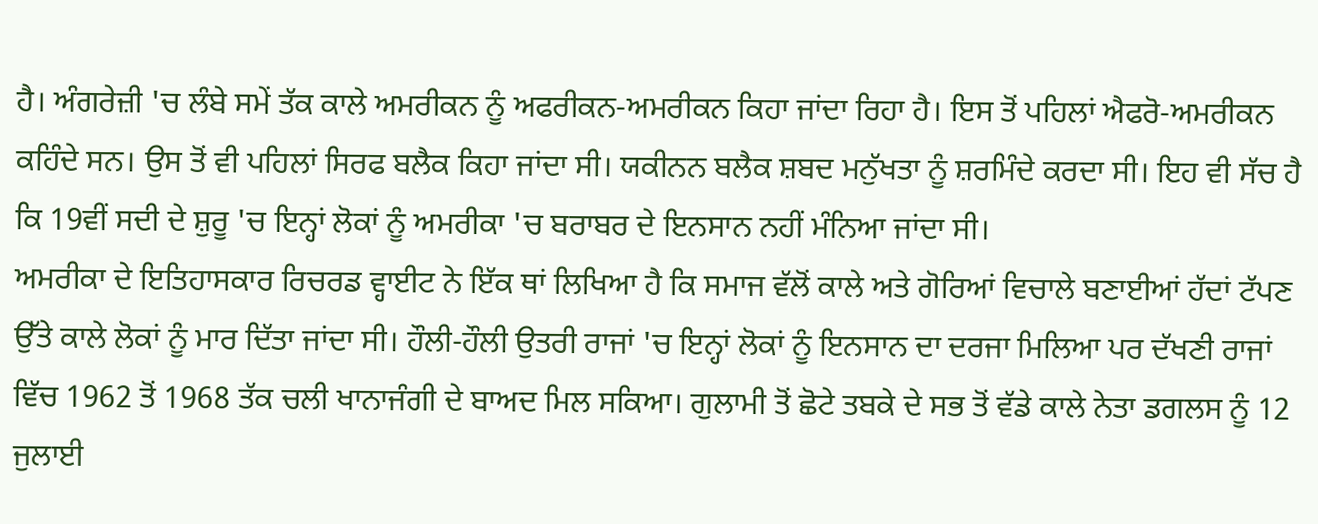ਹੈ। ਅੰਗਰੇਜ਼ੀ 'ਚ ਲੰਬੇ ਸਮੇਂ ਤੱਕ ਕਾਲੇ ਅਮਰੀਕਨ ਨੂੰ ਅਫਰੀਕਨ-ਅਮਰੀਕਨ ਕਿਹਾ ਜਾਂਦਾ ਰਿਹਾ ਹੈ। ਇਸ ਤੋਂ ਪਹਿਲਾਂ ਐਫਰੋ-ਅਮਰੀਕਨ ਕਹਿੰਦੇ ਸਨ। ਉਸ ਤੋਂ ਵੀ ਪਹਿਲਾਂ ਸਿਰਫ ਬਲੈਕ ਕਿਹਾ ਜਾਂਦਾ ਸੀ। ਯਕੀਨਨ ਬਲੈਕ ਸ਼ਬਦ ਮਨੁੱਖਤਾ ਨੂੰ ਸ਼ਰਮਿੰਦੇ ਕਰਦਾ ਸੀ। ਇਹ ਵੀ ਸੱਚ ਹੈ ਕਿ 19ਵੀਂ ਸਦੀ ਦੇ ਸ਼ੁਰੂ 'ਚ ਇਨ੍ਹਾਂ ਲੋਕਾਂ ਨੂੰ ਅਮਰੀਕਾ 'ਚ ਬਰਾਬਰ ਦੇ ਇਨਸਾਨ ਨਹੀਂ ਮੰਨਿਆ ਜਾਂਦਾ ਸੀ।
ਅਮਰੀਕਾ ਦੇ ਇਤਿਹਾਸਕਾਰ ਰਿਚਰਡ ਵ੍ਹਾਈਟ ਨੇ ਇੱਕ ਥਾਂ ਲਿਖਿਆ ਹੈ ਕਿ ਸਮਾਜ ਵੱਲੋਂ ਕਾਲੇ ਅਤੇ ਗੋਰਿਆਂ ਵਿਚਾਲੇ ਬਣਾਈਆਂ ਹੱਦਾਂ ਟੱਪਣ ਉੱਤੇ ਕਾਲੇ ਲੋਕਾਂ ਨੂੰ ਮਾਰ ਦਿੱਤਾ ਜਾਂਦਾ ਸੀ। ਹੌਲੀ-ਹੌਲੀ ਉਤਰੀ ਰਾਜਾਂ 'ਚ ਇਨ੍ਹਾਂ ਲੋਕਾਂ ਨੂੰ ਇਨਸਾਨ ਦਾ ਦਰਜਾ ਮਿਲਿਆ ਪਰ ਦੱਖਣੀ ਰਾਜਾਂ ਵਿੱਚ 1962 ਤੋਂ 1968 ਤੱਕ ਚਲੀ ਖਾਨਾਜੰਗੀ ਦੇ ਬਾਅਦ ਮਿਲ ਸਕਿਆ। ਗੁਲਾਮੀ ਤੋਂ ਛੋਟੇ ਤਬਕੇ ਦੇ ਸਭ ਤੋਂ ਵੱਡੇ ਕਾਲੇ ਨੇਤਾ ਡਗਲਸ ਨੂੰ 12 ਜੁਲਾਈ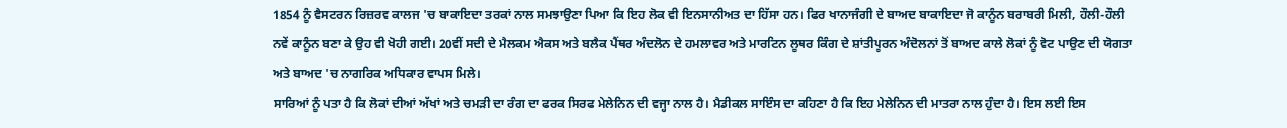1854 ਨੂੰ ਵੈਸਟਰਨ ਰਿਜ਼ਰਵ ਕਾਲਜ 'ਚ ਬਾਕਾਇਦਾ ਤਰਕਾਂ ਨਾਲ ਸਮਝਾਉਣਾ ਪਿਆ ਕਿ ਇਹ ਲੋਕ ਵੀ ਇਨਸਾਨੀਅਤ ਦਾ ਹਿੱਸਾ ਹਨ। ਫਿਰ ਖਾਨਾਜੰਗੀ ਦੇ ਬਾਅਦ ਬਾਕਾਇਦਾ ਜੋ ਕਾਨੂੰਨ ਬਰਾਬਰੀ ਮਿਲੀ, ਹੌਲੀ-ਹੌਲੀ ਨਵੇਂ ਕਾਨੂੰਨ ਬਣਾ ਕੇ ਉਹ ਵੀ ਖੋਹੀ ਗਈ। 20ਵੀਂ ਸਦੀ ਦੇ ਮੈਲਕਮ ਐਕਸ ਅਤੇ ਬਲੈਕ ਪੈਂਥਰ ਅੰਦਲੋਨ ਦੇ ਹਮਲਾਵਰ ਅਤੇ ਮਾਰਟਿਨ ਲੂਥਰ ਕਿੰਗ ਦੇ ਸ਼ਾਂਤੀਪੂਰਨ ਅੰਦੋਲਨਾਂ ਤੋਂ ਬਾਅਦ ਕਾਲੇ ਲੋਕਾਂ ਨੂੰ ਵੋਟ ਪਾਉਣ ਦੀ ਯੋਗਤਾ ਅਤੇ ਬਾਅਦ 'ਚ ਨਾਗਰਿਕ ਅਧਿਕਾਰ ਵਾਪਸ ਮਿਲੇ।
ਸਾਰਿਆਂ ਨੂੰ ਪਤਾ ਹੈ ਕਿ ਲੋਕਾਂ ਦੀਆਂ ਅੱਖਾਂ ਅਤੇ ਚਮੜੀ ਦਾ ਰੰਗ ਦਾ ਫਰਕ ਸਿਰਫ ਮੇਲੇਨਿਨ ਦੀ ਵਜ੍ਹਾ ਨਾਲ ਹੈ। ਮੈਡੀਕਲ ਸਾਇੰਸ ਦਾ ਕਹਿਣਾ ਹੈ ਕਿ ਇਹ ਮੇਲੇਨਿਨ ਦੀ ਮਾਤਰਾ ਨਾਲ ਹੁੰਦਾ ਹੈ। ਇਸ ਲਈ ਇਸ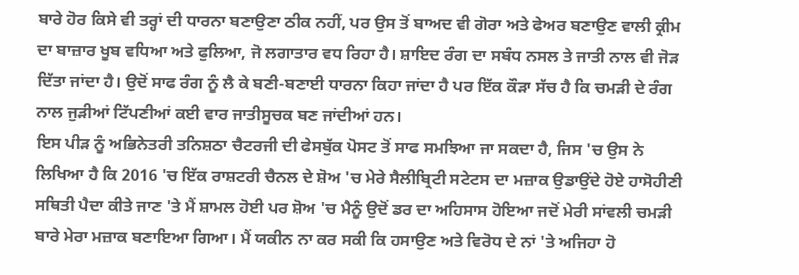ਬਾਰੇ ਹੋਰ ਕਿਸੇ ਵੀ ਤਰ੍ਹਾਂ ਦੀ ਧਾਰਨਾ ਬਣਾਉਣਾ ਠੀਕ ਨਹੀਂ, ਪਰ ਉਸ ਤੋਂ ਬਾਅਦ ਵੀ ਗੋਰਾ ਅਤੇ ਫੇਅਰ ਬਣਾਉਣ ਵਾਲੀ ਕ੍ਰੀਮ ਦਾ ਬਾਜ਼ਾਰ ਖੂਬ ਵਧਿਆ ਅਤੇ ਫੁਲਿਆ, ਜੋ ਲਗਾਤਾਰ ਵਧ ਰਿਹਾ ਹੈ। ਸ਼ਾਇਦ ਰੰਗ ਦਾ ਸਬੰਧ ਨਸਲ ਤੇ ਜਾਤੀ ਨਾਲ ਵੀ ਜੋੜ ਦਿੱਤਾ ਜਾਂਦਾ ਹੈ। ਉਦੋਂ ਸਾਫ ਰੰਗ ਨੂੰ ਲੈ ਕੇ ਬਣੀ-ਬਣਾਈ ਧਾਰਨਾ ਕਿਹਾ ਜਾਂਦਾ ਹੈ ਪਰ ਇੱਕ ਕੌੜਾ ਸੱਚ ਹੈ ਕਿ ਚਮੜੀ ਦੇ ਰੰਗ ਨਾਲ ਜੁੜੀਆਂ ਟਿੱਪਣੀਆਂ ਕਈ ਵਾਰ ਜਾਤੀਸੂਚਕ ਬਣ ਜਾਂਦੀਆਂ ਹਨ।
ਇਸ ਪੀੜ ਨੂੰ ਅਭਿਨੇਤਰੀ ਤਨਿਸ਼ਠਾ ਚੈਟਰਜੀ ਦੀ ਫੇਸਬੁੱਕ ਪੋਸਟ ਤੋਂ ਸਾਫ ਸਮਝਿਆ ਜਾ ਸਕਦਾ ਹੈ, ਜਿਸ 'ਚ ਉਸ ਨੇ ਲਿਖਿਆ ਹੈ ਕਿ 2016 'ਚ ਇੱਕ ਰਾਸ਼ਟਰੀ ਚੈਨਲ ਦੇ ਸ਼ੋਅ 'ਚ ਮੇਰੇ ਸੈਲੀਬ੍ਰਿਟੀ ਸਟੇਟਸ ਦਾ ਮਜ਼ਾਕ ਉਡਾਉਂਦੇ ਹੋਏ ਹਾਸੋਹੀਣੀ ਸਥਿਤੀ ਪੈਦਾ ਕੀਤੇ ਜਾਣ 'ਤੇ ਮੈਂ ਸ਼ਾਮਲ ਹੋਈ ਪਰ ਸ਼ੋਅ 'ਚ ਮੈਨੂੰ ਉਦੋਂ ਡਰ ਦਾ ਅਹਿਸਾਸ ਹੋਇਆ ਜਦੋਂ ਮੇਰੀ ਸਾਂਵਲੀ ਚਮੜੀ ਬਾਰੇ ਮੇਰਾ ਮਜ਼ਾਕ ਬਣਾਇਆ ਗਿਆ। ਮੈਂ ਯਕੀਨ ਨਾ ਕਰ ਸਕੀ ਕਿ ਹਸਾਉਣ ਅਤੇ ਵਿਰੋਧ ਦੇ ਨਾਂ 'ਤੇ ਅਜਿਹਾ ਹੋ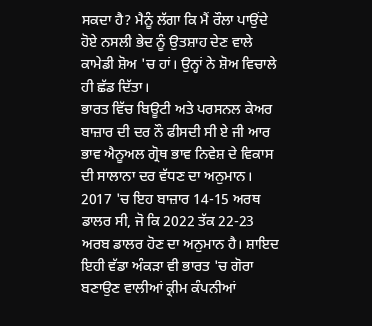ਸਕਦਾ ਹੈ? ਮੈਨੂੰ ਲੱਗਾ ਕਿ ਮੈਂ ਰੌਲਾ ਪਾਉਂਦੇ ਹੋਏ ਨਸਲੀ ਭੇਦ ਨੂੰ ਉਤਸ਼ਾਹ ਦੇਣ ਵਾਲੇ ਕਾਮੇਡੀ ਸ਼ੋਅ 'ਚ ਹਾਂ। ਉਨ੍ਹਾਂ ਨੇ ਸ਼ੋਅ ਵਿਚਾਲੇ ਹੀ ਛੱਡ ਦਿੱਤਾ।
ਭਾਰਤ ਵਿੱਚ ਬਿਊਟੀ ਅਤੇ ਪਰਸਨਲ ਕੇਅਰ ਬਾਜ਼ਾਰ ਦੀ ਦਰ ਨੌ ਫੀਸਦੀ ਸੀ ਏ ਜੀ ਆਰ ਭਾਵ ਐਨੂਅਲ ਗ੍ਰੋਥ ਭਾਵ ਨਿਵੇਸ਼ ਦੇ ਵਿਕਾਸ ਦੀ ਸਾਲਾਨਾ ਦਰ ਵੱਧਣ ਦਾ ਅਨੁਮਾਨ। 2017 'ਚ ਇਹ ਬਾਜ਼ਾਰ 14-15 ਅਰਥ ਡਾਲਰ ਸੀ, ਜੋ ਕਿ 2022 ਤੱਕ 22-23 ਅਰਬ ਡਾਲਰ ਹੋਣ ਦਾ ਅਨੁਮਾਨ ਹੈ। ਸ਼ਾਇਦ ਇਹੀ ਵੱਡਾ ਅੰਕੜਾ ਵੀ ਭਾਰਤ 'ਚ ਗੋਰਾ ਬਣਾਉਣ ਵਾਲੀਆਂ ਕ੍ਰੀਮ ਕੰਪਨੀਆਂ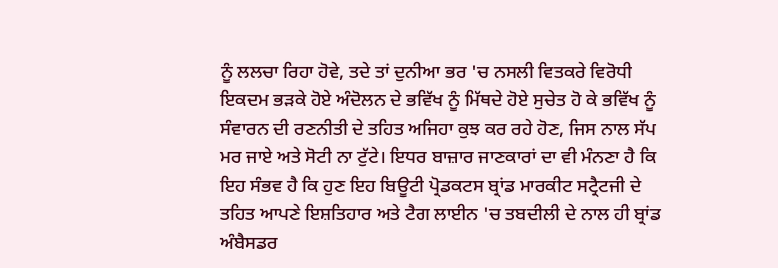ਨੂੰ ਲਲਚਾ ਰਿਹਾ ਹੋਵੇ, ਤਦੇ ਤਾਂ ਦੁਨੀਆ ਭਰ 'ਚ ਨਸਲੀ ਵਿਤਕਰੇ ਵਿਰੋਧੀ ਇਕਦਮ ਭੜਕੇ ਹੋਏ ਅੰਦੋਲਨ ਦੇ ਭਵਿੱਖ ਨੂੰ ਮਿੱਥਦੇ ਹੋਏ ਸੁਚੇਤ ਹੋ ਕੇ ਭਵਿੱਖ ਨੂੰ ਸੰਵਾਰਨ ਦੀ ਰਣਨੀਤੀ ਦੇ ਤਹਿਤ ਅਜਿਹਾ ਕੁਝ ਕਰ ਰਹੇ ਹੋਣ, ਜਿਸ ਨਾਲ ਸੱਪ ਮਰ ਜਾਏ ਅਤੇ ਸੋਟੀ ਨਾ ਟੁੱਟੇ। ਇਧਰ ਬਾਜ਼ਾਰ ਜਾਣਕਾਰਾਂ ਦਾ ਵੀ ਮੰਨਣਾ ਹੈ ਕਿ ਇਹ ਸੰਭਵ ਹੈ ਕਿ ਹੁਣ ਇਹ ਬਿਊਟੀ ਪ੍ਰੋਡਕਟਸ ਬ੍ਰਾਂਡ ਮਾਰਕੀਟ ਸਟ੍ਰੈਟਜੀ ਦੇ ਤਹਿਤ ਆਪਣੇ ਇਸ਼ਤਿਹਾਰ ਅਤੇ ਟੈਗ ਲਾਈਨ 'ਚ ਤਬਦੀਲੀ ਦੇ ਨਾਲ ਹੀ ਬ੍ਰਾਂਡ ਅੰਬੈਸਡਰ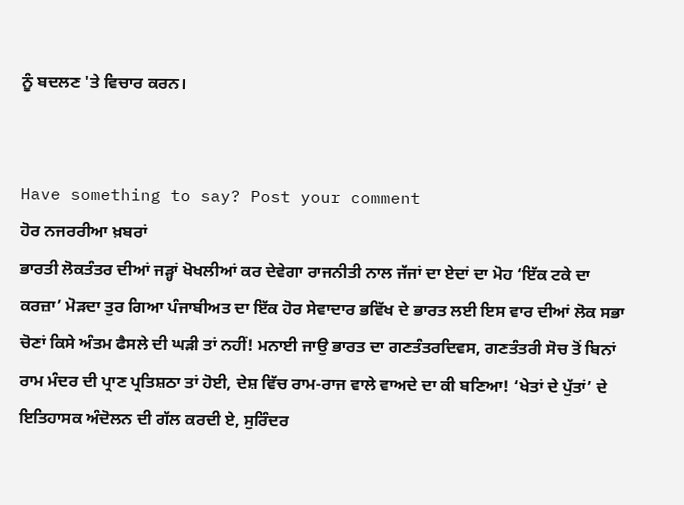ਨੂੰ ਬਦਲਣ 'ਤੇ ਵਿਚਾਰ ਕਰਨ।


Have something to say? Post your comment
ਹੋਰ ਨਜਰਰੀਆ ਖ਼ਬਰਾਂ
ਭਾਰਤੀ ਲੋਕਤੰਤਰ ਦੀਆਂ ਜੜ੍ਹਾਂ ਖੋਖਲੀਆਂ ਕਰ ਦੇਵੇਗਾ ਰਾਜਨੀਤੀ ਨਾਲ ਜੱਜਾਂ ਦਾ ਏਦਾਂ ਦਾ ਮੋਹ ‘ਇੱਕ ਟਕੇ ਦਾ ਕਰਜ਼ਾ’ ਮੋੜਦਾ ਤੁਰ ਗਿਆ ਪੰਜਾਬੀਅਤ ਦਾ ਇੱਕ ਹੋਰ ਸੇਵਾਦਾਰ ਭਵਿੱਖ ਦੇ ਭਾਰਤ ਲਈ ਇਸ ਵਾਰ ਦੀਆਂ ਲੋਕ ਸਭਾ ਚੋਣਾਂ ਕਿਸੇ ਅੰਤਮ ਫੈਸਲੇ ਦੀ ਘੜੀ ਤਾਂ ਨਹੀਂ! ਮਨਾਈ ਜਾਉ ਭਾਰਤ ਦਾ ਗਣਤੰਤਰਦਿਵਸ, ਗਣਤੰਤਰੀ ਸੋਚ ਤੋਂ ਬਿਨਾਂ ਰਾਮ ਮੰਦਰ ਦੀ ਪ੍ਰਾਣ ਪ੍ਰਤਿਸ਼ਠਾ ਤਾਂ ਹੋਈ, ਦੇਸ਼ ਵਿੱਚ ਰਾਮ-ਰਾਜ ਵਾਲੇ ਵਾਅਦੇ ਦਾ ਕੀ ਬਣਿਆ! ‘ਖੇਤਾਂ ਦੇ ਪੁੱਤਾਂ’ ਦੇ ਇਤਿਹਾਸਕ ਅੰਦੋਲਨ ਦੀ ਗੱਲ ਕਰਦੀ ਏ, ਸੁਰਿੰਦਰ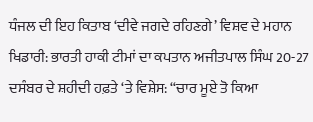ਧੰਜਲ ਦੀ ਇਹ ਕਿਤਾਬ ‘ਦੀਵੇ ਜਗਦੇ ਰਹਿਣਗੇ’ ਵਿਸ਼ਵ ਦੇ ਮਹਾਨ ਖਿਡਾਰੀ: ਭਾਰਤੀ ਹਾਕੀ ਟੀਮਾਂ ਦਾ ਕਪਤਾਨ ਅਜੀਤਪਾਲ ਸਿੰਘ 20-27 ਦਸੰਬਰ ਦੇ ਸ਼ਹੀਦੀ ਹਫ਼ਤੇ ‘ਤੇ ਵਿਸ਼ੇਸ: “ਚਾਰ ਮੂਏ ਤੋ ਕਿਆ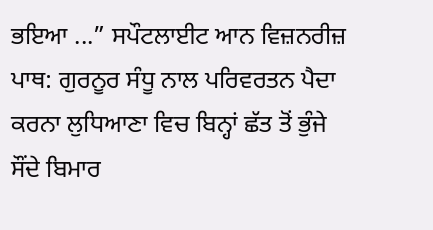ਭਇਆ ...” ਸਪੌਟਲਾਈਟ ਆਨ ਵਿਜ਼ਨਰੀਜ਼ ਪਾਥ: ਗੁਰਨੂਰ ਸੰਧੂ ਨਾਲ ਪਰਿਵਰਤਨ ਪੈਦਾ ਕਰਨਾ ਲੁਧਿਆਣਾ ਵਿਚ ਬਿਨ੍ਹਾਂ ਛੱਤ ਤੋਂ ਭੁੰਜੇ ਸੌਂਦੇ ਬਿਮਾਰ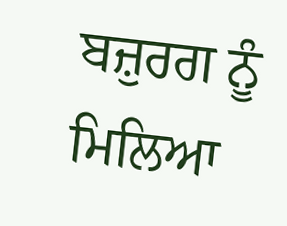ਬਜ਼ੁਰਗ ਨੂੰ ਮਿਲਿਆ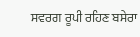ਸਵਰਗ ਰੂਪੀ ਰਹਿਣ ਬਸੇਰਾ